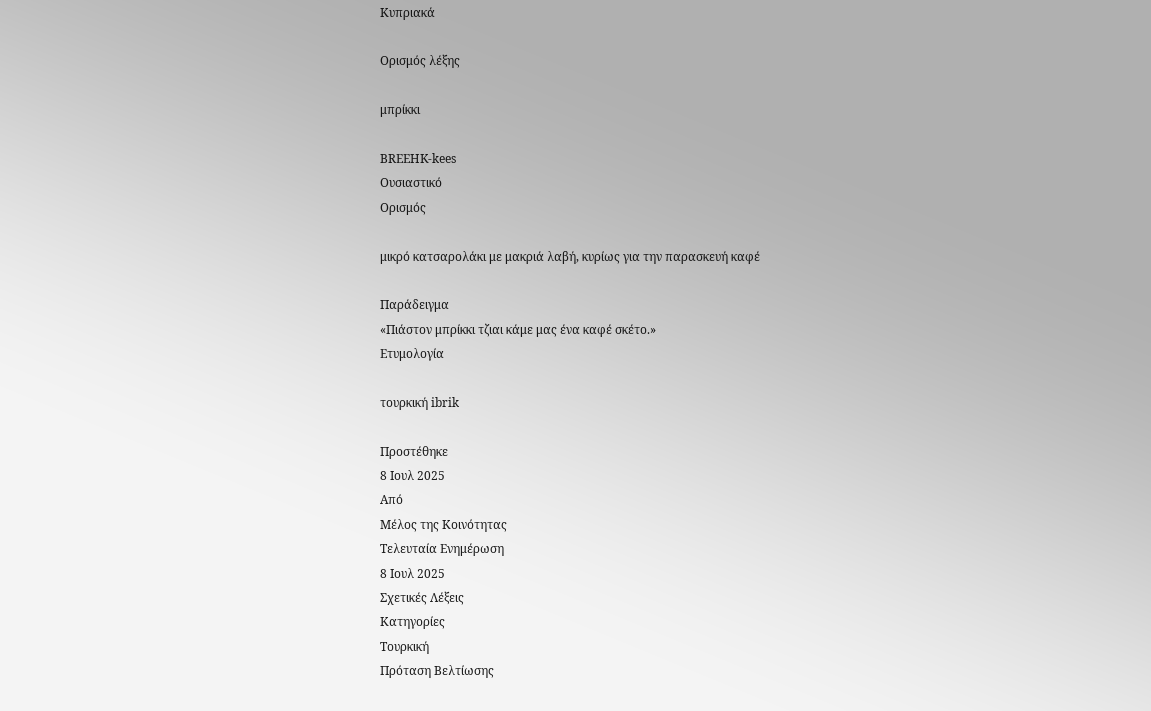Κυπριακά

Ορισμός λέξης

μπρίκκι

BREEHK-kees
Ουσιαστικό
Ορισμός

μικρό κατσαρολάκι με μακριά λαβή, κυρίως για την παρασκευή καφέ

Παράδειγμα
«Πιάστον μπρίκκι τζιαι κάμε μας ένα καφέ σκέτο.»
Ετυμολογία

τουρκική ibrik

Προστέθηκε
8 Ιουλ 2025
Από
Μέλος της Κοινότητας
Τελευταία Ενημέρωση
8 Ιουλ 2025
Σχετικές Λέξεις
Κατηγορίες
Τουρκική
Πρόταση Βελτίωσης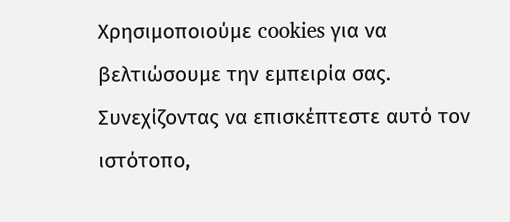Χρησιμοποιούμε cookies για να βελτιώσουμε την εμπειρία σας. Συνεχίζοντας να επισκέπτεστε αυτό τον ιστότοπο,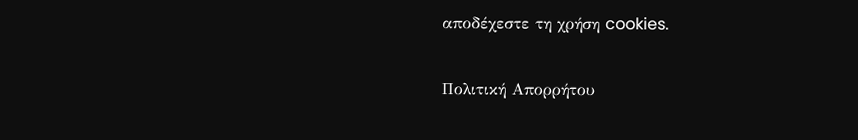αποδέχεστε τη χρήση cookies.

Πολιτική Απορρήτου